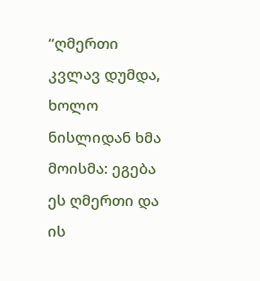“ღმერთი კვლავ დუმდა, ხოლო ნისლიდან ხმა მოისმა: ეგება ეს ღმერთი და ის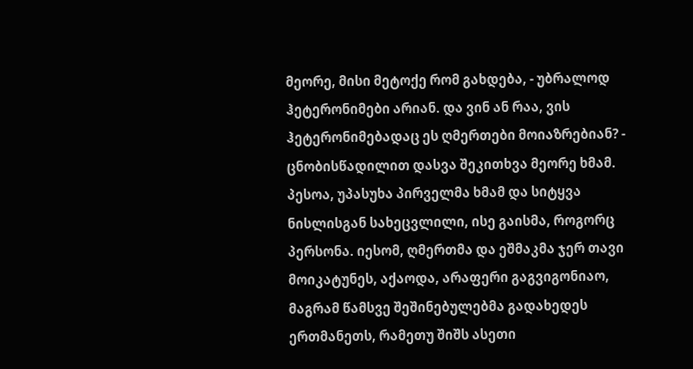მეორე, მისი მეტოქე რომ გახდება, - უბრალოდ ჰეტერონიმები არიან. და ვინ ან რაა, ვის ჰეტერონიმებადაც ეს ღმერთები მოიაზრებიან? - ცნობისწადილით დასვა შეკითხვა მეორე ხმამ. პესოა, უპასუხა პირველმა ხმამ და სიტყვა ნისლისგან სახეცვლილი, ისე გაისმა, როგორც პერსონა. იესომ, ღმერთმა და ეშმაკმა ჯერ თავი მოიკატუნეს, აქაოდა, არაფერი გაგვიგონიაო, მაგრამ წამსვე შეშინებულებმა გადახედეს ერთმანეთს, რამეთუ შიშს ასეთი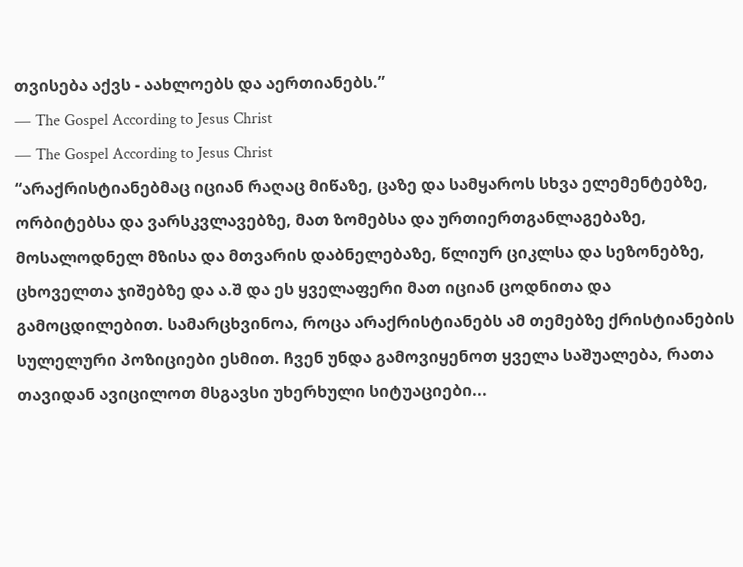თვისება აქვს - აახლოებს და აერთიანებს.”
― The Gospel According to Jesus Christ
― The Gospel According to Jesus Christ
“არაქრისტიანებმაც იციან რაღაც მიწაზე, ცაზე და სამყაროს სხვა ელემენტებზე, ორბიტებსა და ვარსკვლავებზე, მათ ზომებსა და ურთიერთგანლაგებაზე, მოსალოდნელ მზისა და მთვარის დაბნელებაზე, წლიურ ციკლსა და სეზონებზე, ცხოველთა ჯიშებზე და ა.შ და ეს ყველაფერი მათ იციან ცოდნითა და გამოცდილებით. სამარცხვინოა, როცა არაქრისტიანებს ამ თემებზე ქრისტიანების სულელური პოზიციები ესმით. ჩვენ უნდა გამოვიყენოთ ყველა საშუალება, რათა თავიდან ავიცილოთ მსგავსი უხერხული სიტუაციები...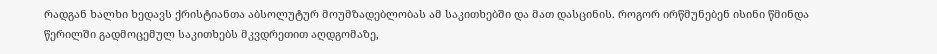რადგან ხალხი ხედავს ქრისტიანთა აბსოლუტურ მოუმზადებლობას ამ საკითხებში და მათ დასცინის. როგორ ირწმუნებენ ისინი წმინდა წერილში გადმოცემულ საკითხებს მკვდრეთით აღდგომაზე,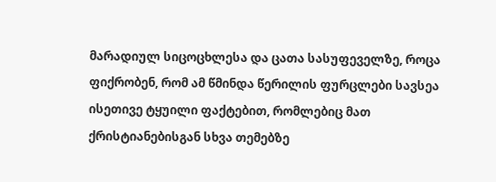მარადიულ სიცოცხლესა და ცათა სასუფეველზე, როცა ფიქრობენ, რომ ამ წმინდა წერილის ფურცლები სავსეა ისეთივე ტყუილი ფაქტებით, რომლებიც მათ ქრისტიანებისგან სხვა თემებზე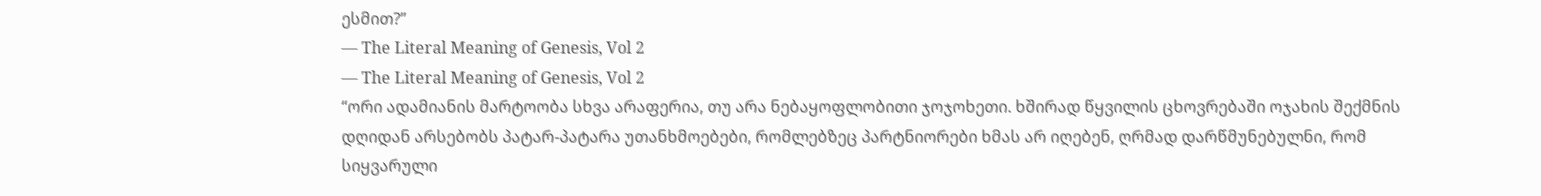ესმით?”
― The Literal Meaning of Genesis, Vol 2
― The Literal Meaning of Genesis, Vol 2
“ორი ადამიანის მარტოობა სხვა არაფერია, თუ არა ნებაყოფლობითი ჯოჯოხეთი. ხშირად წყვილის ცხოვრებაში ოჯახის შექმნის დღიდან არსებობს პატარ-პატარა უთანხმოებები, რომლებზეც პარტნიორები ხმას არ იღებენ, ღრმად დარწმუნებულნი, რომ სიყვარული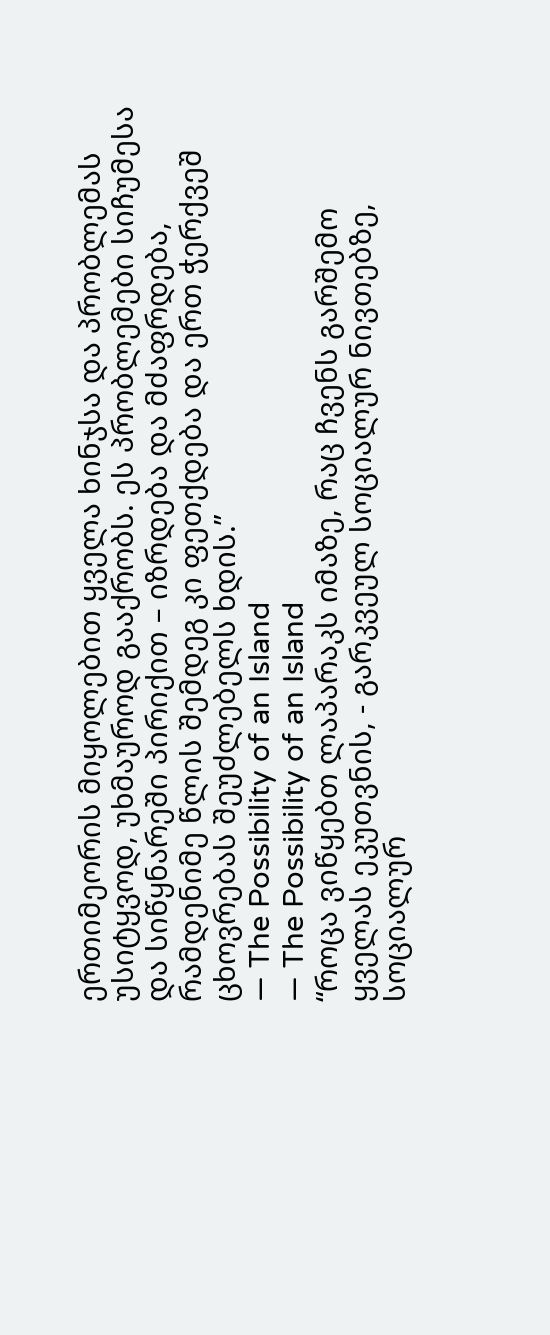ერთიმეორის მიყოლებით ყველა ხინჯსა და პრობლემას უსიტყვოდ, უხმაუროდ გააქრობს. ეს პრობლემები სიჩუმესა და სიწყნარეში პირიქით – იზრდება და მძაფრდება, რამდენიმე წლის შემდეგ კი ფეთქდება და ერთ ჭერქვეშ ცხოვრებას შეუძლებელს ხდის.”
― The Possibility of an Island
― The Possibility of an Island
“როცა ვიწყებთ ლაპარაკს იმაზე, რაც ჩვენს გარშემო ყველას ეკუთვნის, - გარკვეულ სოციალურ ნივთებზე, სოციალურ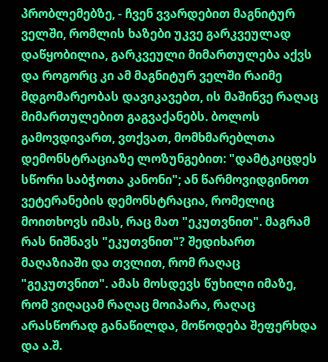პრობლემებზე, - ჩვენ ვვარდებით მაგნიტურ ველში, რომლის ხაზები უკვე გარკვეულად დაწყობილია, გარკვეული მიმართულება აქვს და როგორც კი ამ მაგნიტურ ველში რაიმე მდგომარეობას დავიკავებთ, ის მაშინვე რაღაც მიმართულებით გაგვაქანებს. ბოლოს გამოვდივართ, ვთქვათ, მომხმარებლთა დემონსტრაციაზე ლოზუნგებით: "დამტკიცდეს სწორი საბჭოთა კანონი"; ან წარმოვიდგინოთ ვეტერანების დემონსტრაცია, რომელიც მოითხოვს იმას, რაც მათ "ეკუთვნით". მაგრამ რას ნიშნავს "ეკუთვნით"? შედიხართ მაღაზიაში და თვლით, რომ რაღაც "გეკუთვნით". ამას მოსდევს წუხილი იმაზე, რომ ვიღაცამ რაღაც მოიპარა, რაღაც არასწორად განაწილდა, მოწოდება შეფერხდა და ა.შ.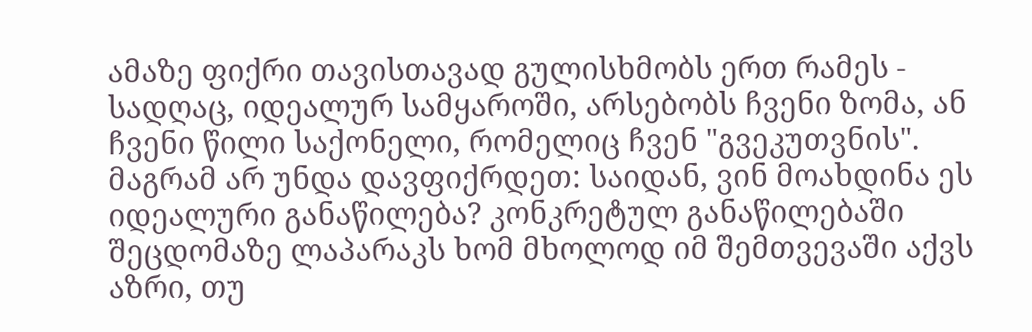ამაზე ფიქრი თავისთავად გულისხმობს ერთ რამეს - სადღაც, იდეალურ სამყაროში, არსებობს ჩვენი ზომა, ან ჩვენი წილი საქონელი, რომელიც ჩვენ "გვეკუთვნის". მაგრამ არ უნდა დავფიქრდეთ: საიდან, ვინ მოახდინა ეს იდეალური განაწილება? კონკრეტულ განაწილებაში შეცდომაზე ლაპარაკს ხომ მხოლოდ იმ შემთვევაში აქვს აზრი, თუ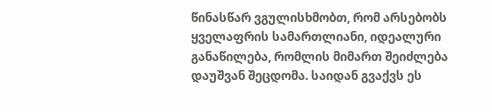წინასწარ ვგულისხმობთ, რომ არსებობს ყველაფრის სამართლიანი, იდეალური განაწილება, რომლის მიმართ შეიძლება დაუშვან შეცდომა. საიდან გვაქვს ეს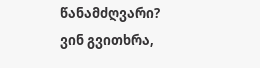წანამძღვარი? ვინ გვითხრა,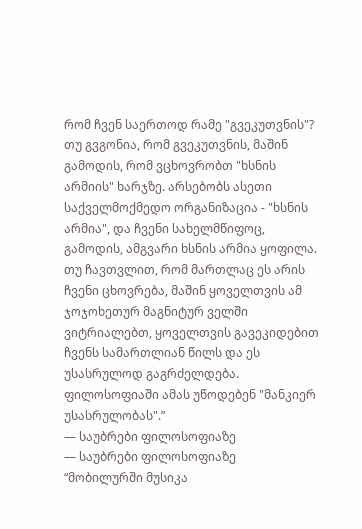რომ ჩვენ საერთოდ რამე "გვეკუთვნის"? თუ გვგონია, რომ გვეკუთვნის, მაშინ გამოდის, რომ ვცხოვრობთ "ხსნის არმიის" ხარჯზე. არსებობს ასეთი საქველმოქმედო ორგანიზაცია - "ხსნის არმია", და ჩვენი სახელმწიფოც, გამოდის, ამგვარი ხსნის არმია ყოფილა. თუ ჩავთვლით, რომ მართლაც ეს არის ჩვენი ცხოვრება, მაშინ ყოველთვის ამ ჯოჯოხეთურ მაგნიტურ ველში ვიტრიალებთ, ყოველთვის გავეკიდებით ჩვენს სამართლიან წილს და ეს უსასრულოდ გაგრძელდება. ფილოსოფიაში ამას უწოდებენ "მანკიერ უსასრულობას".”
― საუბრები ფილოსოფიაზე
― საუბრები ფილოსოფიაზე
“მობილურში მუსიკა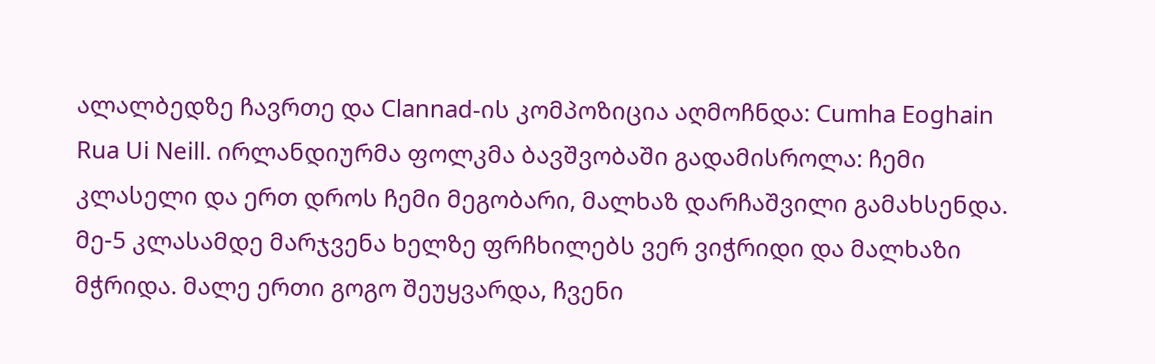ალალბედზე ჩავრთე და Clannad-ის კომპოზიცია აღმოჩნდა: Cumha Eoghain Rua Ui Neill. ირლანდიურმა ფოლკმა ბავშვობაში გადამისროლა: ჩემი კლასელი და ერთ დროს ჩემი მეგობარი, მალხაზ დარჩაშვილი გამახსენდა. მე-5 კლასამდე მარჯვენა ხელზე ფრჩხილებს ვერ ვიჭრიდი და მალხაზი მჭრიდა. მალე ერთი გოგო შეუყვარდა, ჩვენი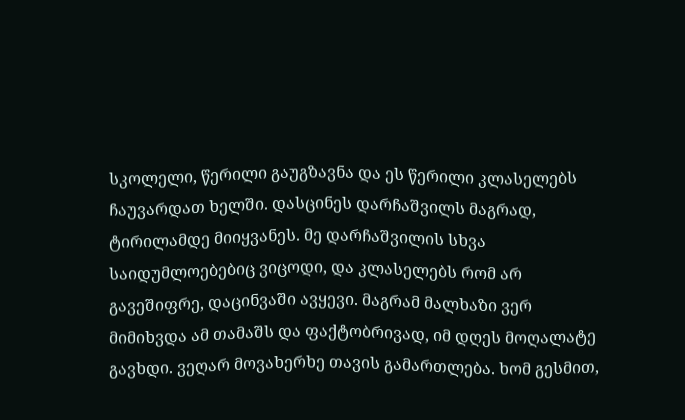სკოლელი, წერილი გაუგზავნა და ეს წერილი კლასელებს ჩაუვარდათ ხელში. დასცინეს დარჩაშვილს მაგრად, ტირილამდე მიიყვანეს. მე დარჩაშვილის სხვა საიდუმლოებებიც ვიცოდი, და კლასელებს რომ არ გავეშიფრე, დაცინვაში ავყევი. მაგრამ მალხაზი ვერ მიმიხვდა ამ თამაშს და ფაქტობრივად, იმ დღეს მოღალატე გავხდი. ვეღარ მოვახერხე თავის გამართლება. ხომ გესმით,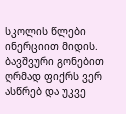სკოლის წლები ინერციით მიდის. ბავშვური გონებით ღრმად ფიქრს ვერ ასწრებ და უკვე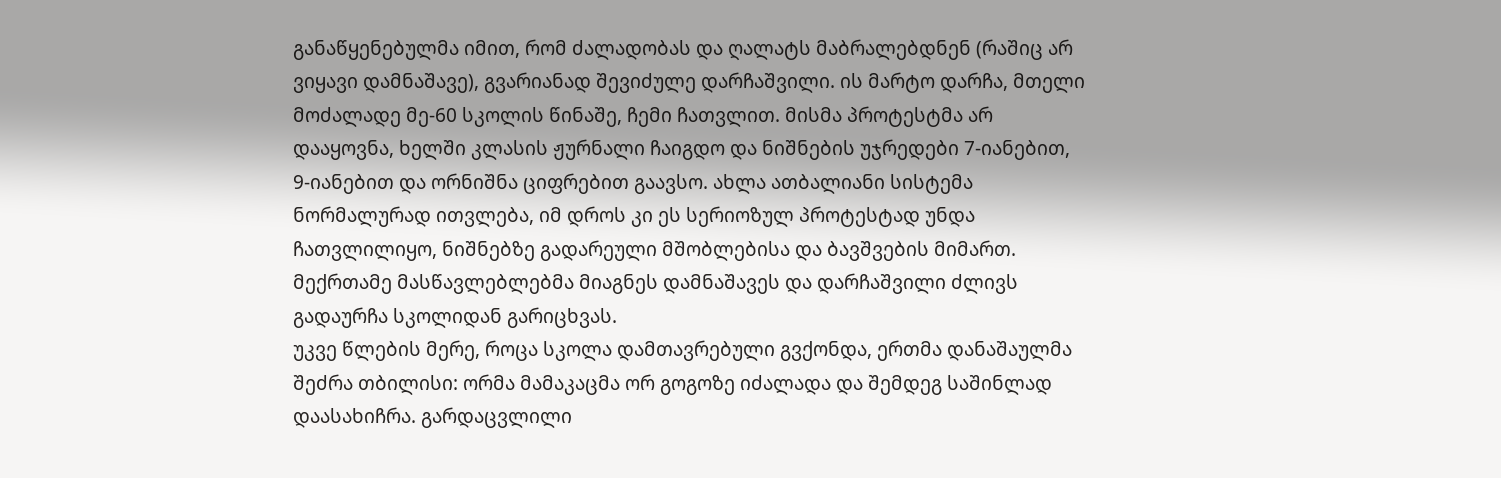განაწყენებულმა იმით, რომ ძალადობას და ღალატს მაბრალებდნენ (რაშიც არ ვიყავი დამნაშავე), გვარიანად შევიძულე დარჩაშვილი. ის მარტო დარჩა, მთელი მოძალადე მე-60 სკოლის წინაშე, ჩემი ჩათვლით. მისმა პროტესტმა არ დააყოვნა, ხელში კლასის ჟურნალი ჩაიგდო და ნიშნების უჯრედები 7-იანებით, 9-იანებით და ორნიშნა ციფრებით გაავსო. ახლა ათბალიანი სისტემა ნორმალურად ითვლება, იმ დროს კი ეს სერიოზულ პროტესტად უნდა ჩათვლილიყო, ნიშნებზე გადარეული მშობლებისა და ბავშვების მიმართ. მექრთამე მასწავლებლებმა მიაგნეს დამნაშავეს და დარჩაშვილი ძლივს გადაურჩა სკოლიდან გარიცხვას.
უკვე წლების მერე, როცა სკოლა დამთავრებული გვქონდა, ერთმა დანაშაულმა შეძრა თბილისი: ორმა მამაკაცმა ორ გოგოზე იძალადა და შემდეგ საშინლად დაასახიჩრა. გარდაცვლილი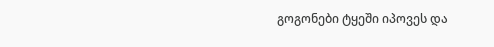გოგონები ტყეში იპოვეს და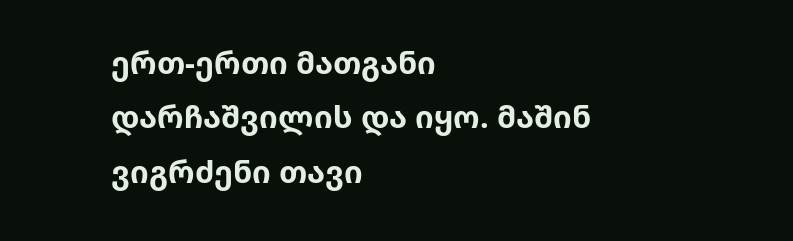ერთ-ერთი მათგანი დარჩაშვილის და იყო. მაშინ ვიგრძენი თავი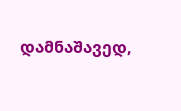დამნაშავედ,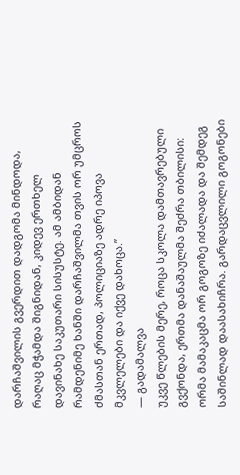დარჩაშვილის გვერდით დადგომა მინდოდა, რაღაც მჭამდა შიგნიდან, კიდევ ერთხელ დავინახე საკუთარი სისუსტე. ამ ამბიდან რამდენიმე ხანში დარჩაშვილმა თვის ორ უმცროს ძმასთან ერთად, პოლიციაზე ადრე იპოვა მკვლელები და იქვე დახოცა.”
― გადამალვა
უკვე წლების მერე, როცა სკოლა დამთავრებული გვქონდა, ერთმა დანაშაულმა შეძრა თბილისი: ორმა მამაკაცმა ორ გოგოზე იძალადა და შემდეგ საშინლად დაასახიჩრა. გარდაცვლილი გოგონები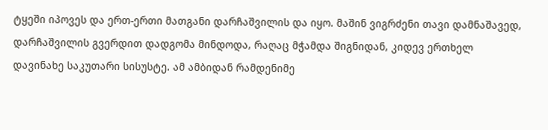ტყეში იპოვეს და ერთ-ერთი მათგანი დარჩაშვილის და იყო. მაშინ ვიგრძენი თავი დამნაშავედ, დარჩაშვილის გვერდით დადგომა მინდოდა, რაღაც მჭამდა შიგნიდან, კიდევ ერთხელ დავინახე საკუთარი სისუსტე. ამ ამბიდან რამდენიმე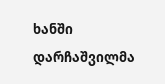ხანში დარჩაშვილმა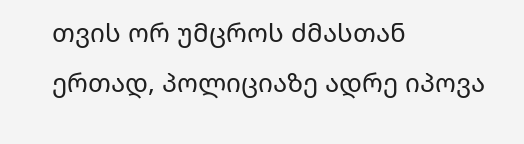თვის ორ უმცროს ძმასთან ერთად, პოლიციაზე ადრე იპოვა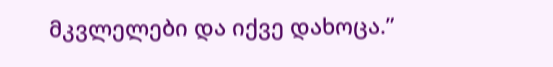მკვლელები და იქვე დახოცა.”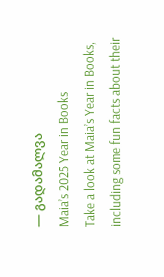― გადამალვა
Maia’s 2025 Year in Books
Take a look at Maia’s Year in Books, including some fun facts about their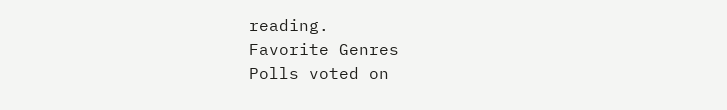reading.
Favorite Genres
Polls voted on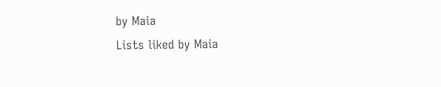by Maia
Lists liked by Maia